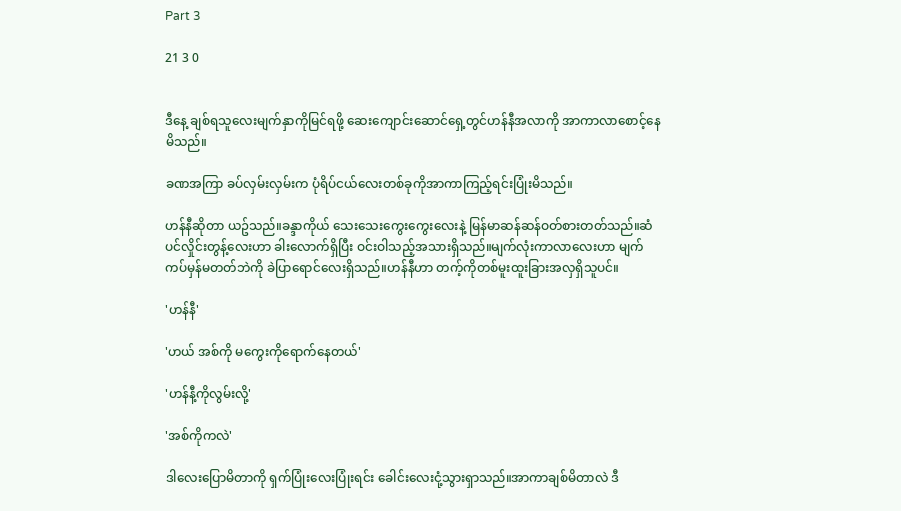Part 3

21 3 0


ဒီနေ့ ချစ်ရသူလေးမျက်နှာကိုမြင်ရဖို့ ဆေးကျောင်းဆောင်ရှေ့တွင်ဟန်နီအလာကို အာကာလာစောင့်နေမိသည်။

ခဏအကြာ ခပ်လှမ်းလှမ်းက ပုံရိပ်ငယ်လေးတစ်ခုကိုအာကာကြည့်ရင်းပြုံးမိသည်။

ဟန်နီဆိုတာ ယဥ်သည်။ခန္ဒာကိုယ် သေးသေးကွေးကွေးလေးနဲ့ မြန်မာဆန်ဆန်ဝတ်စားတတ်သည်။ဆံပင်လှိုင်းတွန့်လေးဟာ ခါးလောက်ရှိပြီး ဝင်းဝါသည့်အသားရှိသည်။မျက်လုံးကာလာလေးဟာ မျက်ကပ်မှန်မတတ်ဘဲကို ခဲပြာရောင်လေးရှိသည်။ဟန်နီဟာ တက့်ကိုတစ်မူးထူးခြားအလှရှိသူပင်။

'ဟန်နီ'

'ဟယ် အစ်ကို မကွေးကိုရောက်နေတယ်'

'ဟန်နီ့ကိုလွမ်းလို့'

'အစ်ကိုကလဲ'

ဒါလေးပြောမိတာကို ရှက်ပြုံးလေးပြုံးရင်း ခေါင်းလေးငုံ့သွားရှာသည်။အာကာချစ်မိတာလဲ ဒီ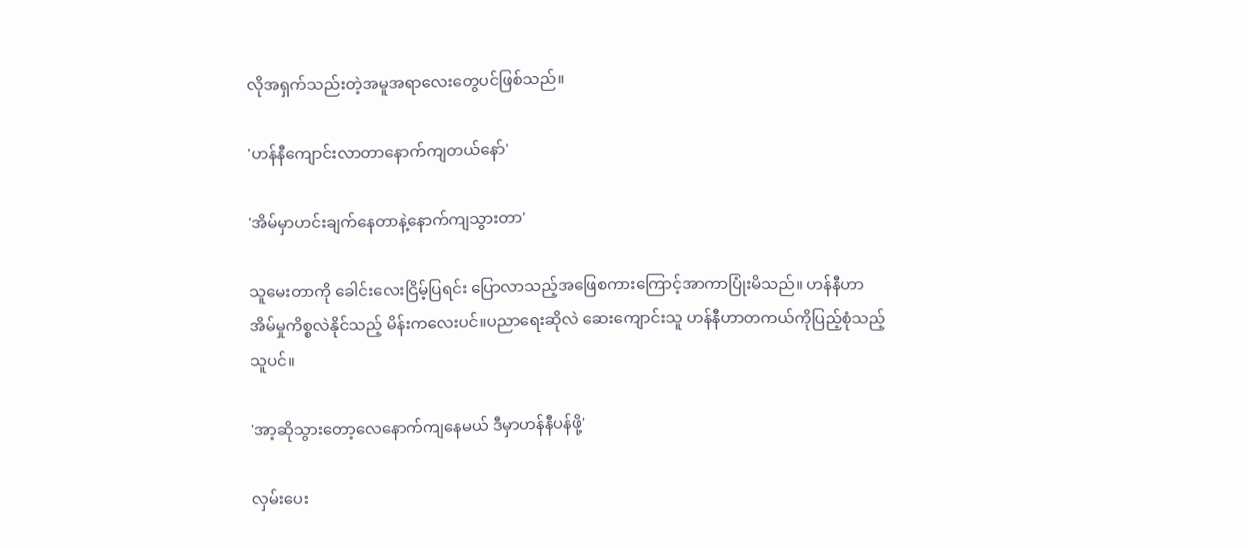လိုအရှက်သည်းတဲ့အမူအရာလေးတွေပင်ဖြစ်သည်။

'ဟန်နီကျောင်းလာတာနောက်ကျတယ်နော်'

'အိမ်မှာဟင်းချက်နေတာနဲ့နောက်ကျသွားတာ'

သူမေးတာကို ခေါင်းလေးငြိမ့်ပြရင်း ပြောလာသည့်အဖြေစကားကြောင့်အာကာပြုံးမိသည်။ ဟန်နီဟာ အိမ်မှုကိစ္စလဲနိုင်သည့် မိန်းကလေးပင်။ပညာရေးဆိုလဲ ဆေးကျောင်းသူ ဟန်နီဟာတကယ်ကိုပြည့်စုံသည့်သူပင်။

'အာ့ဆိုသွားတော့လေနောက်ကျနေမယ် ဒီမှာဟန်နီပန်ဖို့'

လှမ်းပေး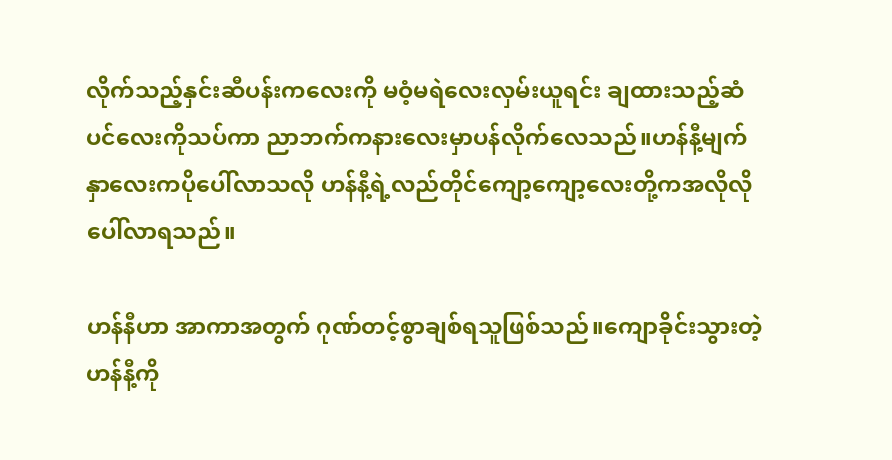လိုက်သည့်နှင်းဆီပန်းကလေးကို မဝံ့မရဲလေးလှမ်းယူရင်း ချထားသည့်ဆံပင်လေးကိုသပ်ကာ ညာဘက်ကနားလေးမှာပန်လိုက်လေသည်။ဟန်နီ့မျက်နှာလေးကပိုပေါ်လာသလို ဟန်နီ့ရဲ့လည်တိုင်ကျော့ကျော့လေးတို့ကအလိုလိုပေါ်လာရသည်။

ဟန်နီဟာ အာကာအတွက် ဂုဏ်တင့်စွာချစ်ရသူဖြစ်သည်။ကျောခိုင်းသွားတဲ့ ဟန်နီ့ကို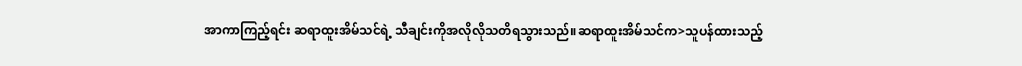အာကာကြည့်ရင်း ဆရာထူးအိမ်သင်ရဲ့ သီချင်းကိုအလိုလိုသတိရသွားသည်။ဆရာထူးအိမ်သင်က>သူပန်ထားသည့်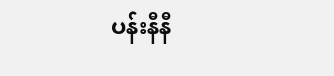ပန်းနီနီ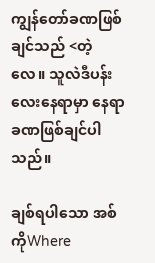ကျွန်တော်ခဏဖြစ်ချင်သည် <တဲ့လေ။ သူလဲဒီပန်းလေးနေရာမှာ နေရာခဏဖြစ်ချင်ပါသည်။

ချစ်ရပါသော အစ်ကိုWhere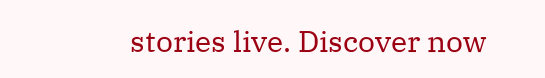stories live. Discover now